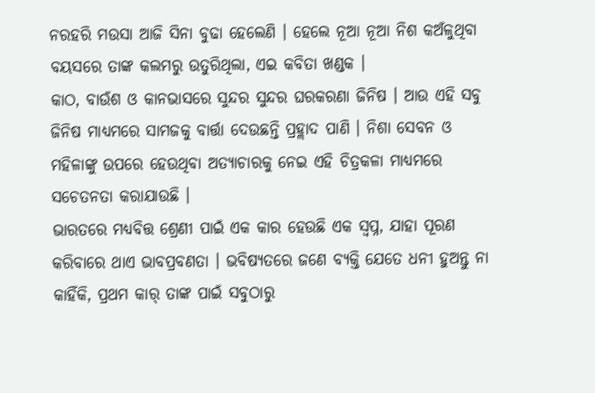ନରହରି ମଉସା ଆଜି ସିନା ବୁଢା ହେଲେଣି । ହେଲେ ନୂଆ ନୂଆ ନିଶ କଅଁଳୁଥିବା ବୟସରେ ତାଙ୍କ କଲମରୁ ଉତୁରିଥିଲା, ଏଇ କବିତା ଖଣ୍ଡକ ।
କାଠ, ବାଉଁଶ ଓ କାନଭାସରେ ସୁନ୍ଦର ସୁନ୍ଦର ଘରକରଣା ଜିନିଷ । ଆଉ ଏହି ସବୁ ଜିନିଷ ମାଧ୍ୟମରେ ସାମଜକୁ ବାର୍ତ୍ତା ଦେଉଛନ୍ତି ପ୍ରହ୍ଲାଦ ପାଣି । ନିଶା ସେବନ ଓ ମହିଳାଙ୍କୁ ଉପରେ ହେଉଥିବା ଅତ୍ୟାଚାରକୁ ନେଇ ଏହି ଚିତ୍ରକଳା ମାଧ୍ୟମରେ ସଚେତନତା କରାଯାଉଛି ।
ଭାରତରେ ମଧ୍ୟବିତ୍ତ ଶ୍ରେଣୀ ପାଇଁ ଏକ କାର ହେଉଛି ଏକ ସ୍ୱପ୍ନ, ଯାହା ପୂରଣ କରିବାରେ ଥାଏ ଭାବପ୍ରବଣତା । ଭବିଷ୍ୟତରେ ଜଣେ ବ୍ୟକ୍ତି ଯେତେ ଧନୀ ହୁଅନ୍ତୁ ନା କାହିଁକି, ପ୍ରଥମ କାର୍ ତାଙ୍କ ପାଇଁ ସବୁଠାରୁ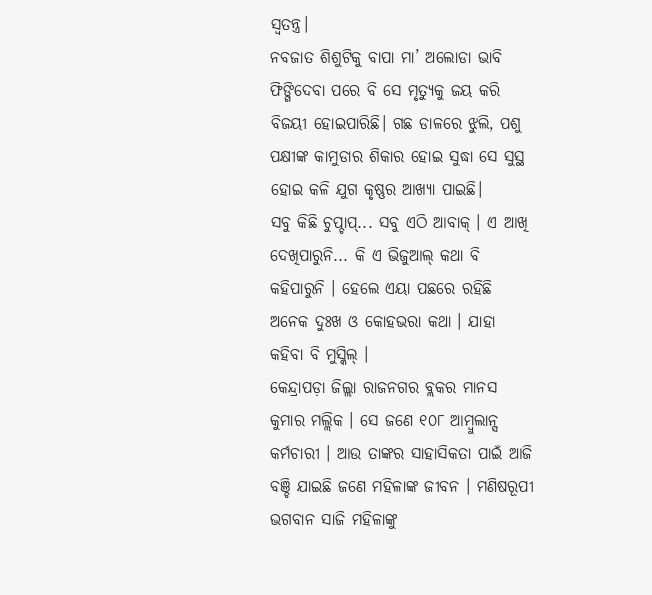ସ୍ୱତନ୍ତ୍ର।
ନବଜାତ ଶିଶୁଟିକୁ ବାପା ମା’ ଅଲୋଡା ଭାବି ଫିଙ୍ଗିଦେବା ପରେ ବି ସେ ମୃତ୍ୟୁକୁ ଜୟ କରି ବିଜୟୀ ହୋଇପାରିଛି। ଗଛ ଡାଳରେ ଝୁଲି, ପଶୁ ପକ୍ଷୀଙ୍କ କାମୁଡାର ଶିକାର ହୋଇ ସୁଦ୍ଧା ସେ ସୁସ୍ଥ ହୋଇ କଳି ଯୁଗ କୃଷ୍ଣର ଆଖ୍ୟା ପାଇଛି।
ସବୁ କିଛି ଚୁପ୍ଚାପ୍... ସବୁ ଏଠି ଆବାକ୍ । ଏ ଆଖି ଦେଖିପାରୁନି... କି ଏ ଭିଜୁଆଲ୍ କଥା ବି କହିପାରୁନି । ହେଲେ ଏୟା ପଛରେ ରହିଛି ଅନେକ ଦୁଃଖ ଓ କୋହଭରା କଥା । ଯାହା କହିବା ବି ମୁସ୍କିଲ୍ ।
କେନ୍ଦ୍ରାପଡ଼ା ଜିଲ୍ଲା ରାଜନଗର ବ୍ଲକର ମାନସ କୁମାର ମଲ୍ଲିକ । ସେ ଜଣେ ୧୦୮ ଆମ୍ବୁଲାନ୍ସ କର୍ମଚାରୀ । ଆଉ ତାଙ୍କର ସାହାସିକତା ପାଇଁ ଆଜି ବଞ୍ଚି ଯାଇଛି ଜଣେ ମହିଳାଙ୍କ ଜୀବନ । ମଣିଷରୂପୀ ଭଗବାନ ସାଜି ମହିଳାଙ୍କୁ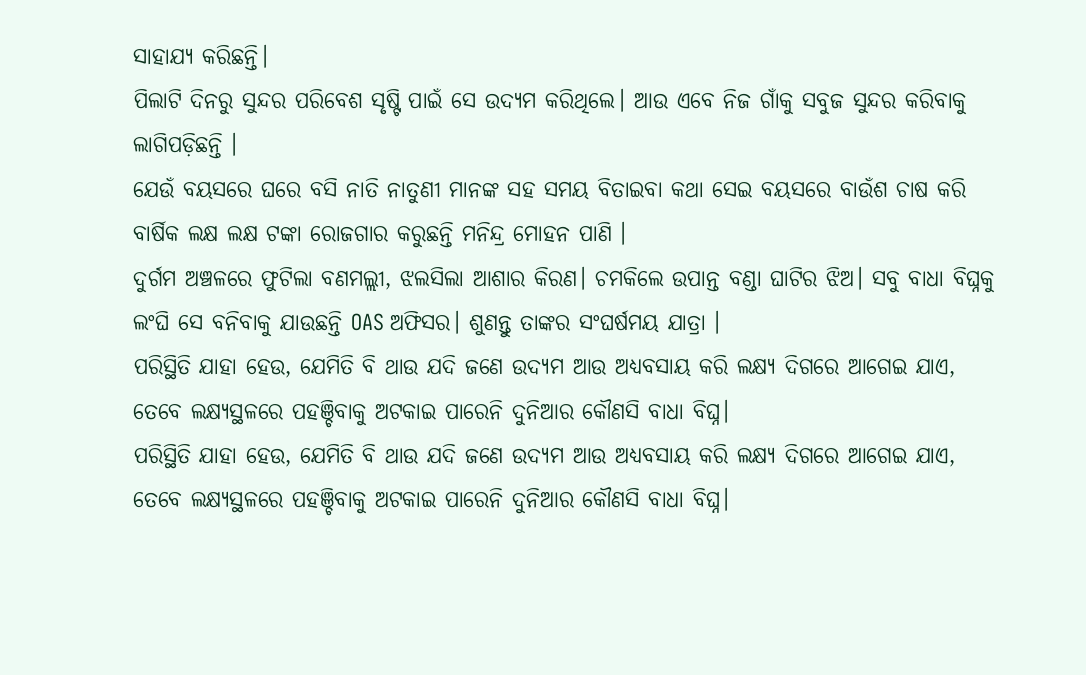ସାହାଯ୍ୟ କରିଛନ୍ତି।
ପିଲାଟି ଦିନରୁ ସୁନ୍ଦର ପରିବେଶ ସୃଷ୍ଟି ପାଇଁ ସେ ଉଦ୍ୟମ କରିଥିଲେ। ଆଉ ଏବେ ନିଜ ଗାଁକୁ ସବୁଜ ସୁନ୍ଦର କରିବାକୁ ଲାଗିପଡ଼ିଛନ୍ତି ।
ଯେଉଁ ବୟସରେ ଘରେ ବସି ନାତି ନାତୁଣୀ ମାନଙ୍କ ସହ ସମୟ ବିତାଇବା କଥା ସେଇ ବୟସରେ ବାଉଁଶ ଚାଷ କରି ବାର୍ଷିକ ଲକ୍ଷ ଲକ୍ଷ ଟଙ୍କା ରୋଜଗାର କରୁଛନ୍ତି ମନିନ୍ଦ୍ର ମୋହନ ପାଣି ।
ଦୁର୍ଗମ ଅଞ୍ଚଳରେ ଫୁଟିଲା ବଣମଲ୍ଲୀ, ଝଲସିଲା ଆଶାର କିରଣ। ଚମକିଲେ ଉପାନ୍ତ ବଣ୍ଡା ଘାଟିର ଝିଅ। ସବୁ ବାଧା ବିଘ୍ନକୁ ଲଂଘି ସେ ବନିବାକୁ ଯାଉଛନ୍ତି OAS ଅଫିସର। ଶୁଣନ୍ତୁ ତାଙ୍କର ସଂଘର୍ଷମୟ ଯାତ୍ରା ।
ପରିସ୍ଥିତି ଯାହା ହେଉ, ଯେମିତି ବି ଥାଉ ଯଦି ଜଣେ ଉଦ୍ୟମ ଆଉ ଅଧ୍ୟବସାୟ କରି ଲକ୍ଷ୍ୟ ଦିଗରେ ଆଗେଇ ଯାଏ, ତେବେ ଲକ୍ଷ୍ୟସ୍ଥଳରେ ପହଞ୍ଚିବାକୁ ଅଟକାଇ ପାରେନି ଦୁନିଆର କୌଣସି ବାଧା ବିଘ୍ନ।
ପରିସ୍ଥିତି ଯାହା ହେଉ, ଯେମିତି ବି ଥାଉ ଯଦି ଜଣେ ଉଦ୍ୟମ ଆଉ ଅଧ୍ୟବସାୟ କରି ଲକ୍ଷ୍ୟ ଦିଗରେ ଆଗେଇ ଯାଏ, ତେବେ ଲକ୍ଷ୍ୟସ୍ଥଳରେ ପହଞ୍ଚିବାକୁ ଅଟକାଇ ପାରେନି ଦୁନିଆର କୌଣସି ବାଧା ବିଘ୍ନ।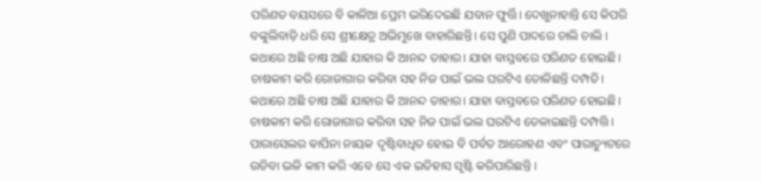ପରିଣତ ବୟସରେ ବି କାଳିଆ ପ୍ରେମ ଭରିଦେଇଛି ଯବାନ ଫୁର୍ତ୍ତି। ଦେଖୁନାହାନ୍ତି ସେ କିପରି ବଙ୍କୁଲିବାଡ଼ି ଧରି ସେ ଶ୍ରୀକ୍ଷେତ୍ର ଅଭିମୁଖେ ବାହାରିଛନ୍ତି। ସେ ପୁଣି ପାଦରେ ଚାଲି ଚାଲି ।
କଥାରେ ଅଛି ଚାଷ ଅଛି ଯାହାର କି ଆନନ୍ଦ ତାହାର। ଯାହା ବାସ୍ତବରେ ପରିଣତ ହୋଇଛି। ଚାଷକାମ କରି ରୋଜାଗାର କରିବା ସହ ନିଜ ପାଇଁ ଭଲ ଘରଟିଏ ତୋଳିଛନ୍ତି ଦମ୍ପତି।
କଥାରେ ଅଛି ଚାଷ ଅଛି ଯାହାର କି ଆନନ୍ଦ ତାହାର। ଯାହା ବାସ୍ତବରେ ପରିଣତ ହୋଇଛି। ଚାଷକାମ କରି ରୋଜାଗାର କରିବା ସହ ନିଜ ପାଇଁ ଭଲ ଘରଟିଏ ତେଳାଇଛନ୍ତି ଦମ୍ପତ୍ତି ।
ପାରାସେଲର ଵାପିନା ନାୟକ ଦୃଷ୍ଟିବାଧିତ ହୋଇ ବି ପର୍ବତ ଆରୋହଣ ଏବଂ ପାରାଚ୍ୟୁଟରେ ଉଡିବା ଭଳି କାମ କରି ଏବେ ସେ ଏକ ଇତିହାସ ସୃଷ୍ଟି କରିପାରିଛନ୍ତି ।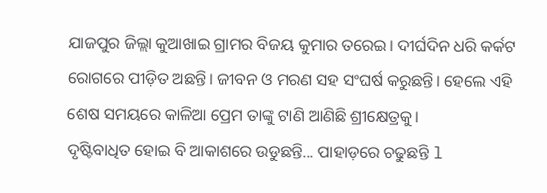ଯାଜପୁର ଜିଲ୍ଲା କୁଆଖାଇ ଗ୍ରାମର ବିଜୟ କୁମାର ତରେଇ। ଦୀର୍ଘଦିନ ଧରି କର୍କଟ ରୋଗରେ ପୀଡ଼ିତ ଅଛନ୍ତି। ଜୀବନ ଓ ମରଣ ସହ ସଂଘର୍ଷ କରୁଛନ୍ତି। ହେଲେ ଏହି ଶେଷ ସମୟରେ କାଳିଆ ପ୍ରେମ ତାଙ୍କୁ ଟାଣି ଆଣିଛି ଶ୍ରୀକ୍ଷେତ୍ରକୁ।
ଦୃଷ୍ଟିବାଧିତ ହୋଇ ବି ଆକାଶରେ ଉଡୁଛନ୍ତି... ପାହାଡ଼ରେ ଚଢୁଛନ୍ତି l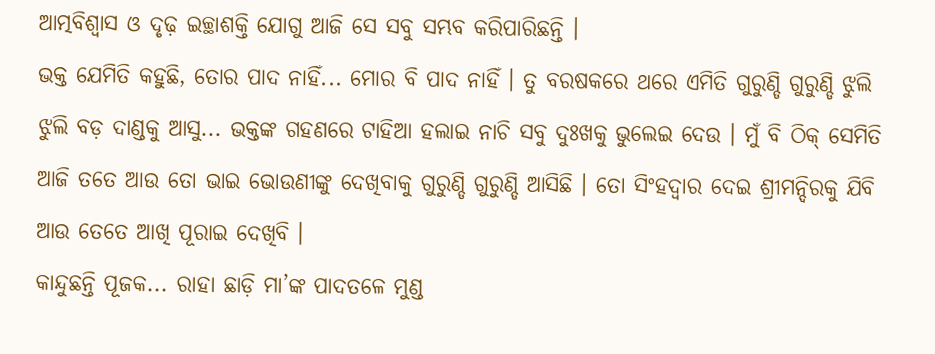ଆତ୍ମବିଶ୍ୱାସ ଓ ଦୃଢ଼ ଇଚ୍ଛାଶକ୍ତି ଯୋଗୁ ଆଜି ସେ ସବୁ ସମ୍ଭବ କରିପାରିଛନ୍ତି ।
ଭକ୍ତ ଯେମିତି କହୁଛି, ତୋର ପାଦ ନାହିଁ... ମୋର ବି ପାଦ ନାହିଁ । ତୁ ବରଷକରେ ଥରେ ଏମିତି ଗୁରୁଣ୍ଡି ଗୁରୁଣ୍ଡି ଝୁଲି ଝୁଲି ବଡ଼ ଦାଣ୍ଡକୁ ଆସୁ... ଭକ୍ତଙ୍କ ଗହଣରେ ଟାହିଆ ହଲାଇ ନାଚି ସବୁ ଦୁଃଖକୁ ଭୁଲେଇ ଦେଉ । ମୁଁ ବି ଠିକ୍ ସେମିତି ଆଜି ତତେ ଆଉ ତୋ ଭାଇ ଭୋଉଣୀଙ୍କୁ ଦେଖିବାକୁ ଗୁରୁଣ୍ଡି ଗୁରୁଣ୍ଡି ଆସିଛି । ତୋ ସିଂହଦ୍ୱାର ଦେଇ ଶ୍ରୀମନ୍ଦିରକୁ ଯିବି ଆଉ ତେତେ ଆଖି ପୂରାଇ ଦେଖିବି ।
କାନ୍ଦୁଛନ୍ତି ପୂଜକ... ରାହା ଛାଡ଼ି ମା’ଙ୍କ ପାଦତଳେ ମୁଣ୍ଡ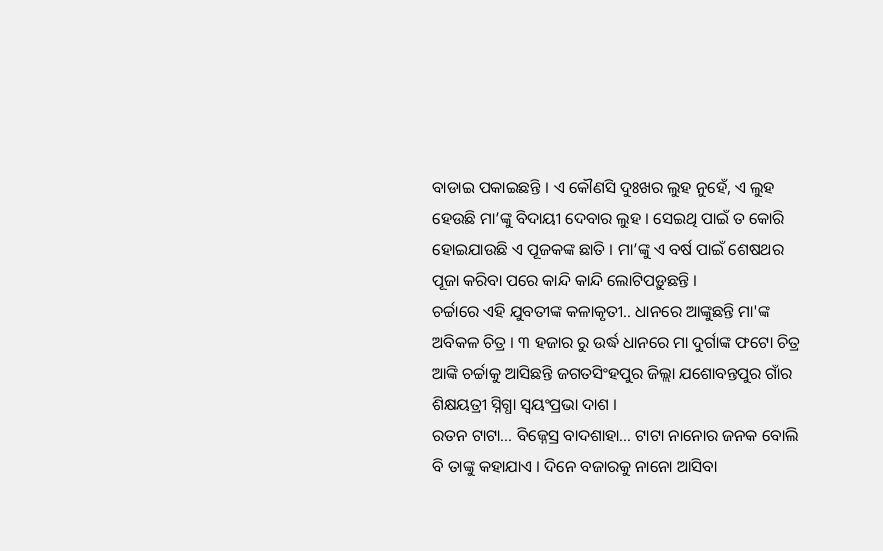ବାଡାଇ ପକାଇଛନ୍ତି । ଏ କୌଣସି ଦୁଃଖର ଲୁହ ନୁହେଁ, ଏ ଲୁହ ହେଉଛି ମା’ଙ୍କୁ ବିଦାୟୀ ଦେବାର ଲୁହ । ସେଇଥି ପାଇଁ ତ କୋରି ହୋଇଯାଉଛି ଏ ପୂଜକଙ୍କ ଛାତି । ମା’ଙ୍କୁ ଏ ବର୍ଷ ପାଇଁ ଶେଷଥର ପୂଜା କରିବା ପରେ କାନ୍ଦି କାନ୍ଦି ଲୋଟିପଡ଼ୁଛନ୍ତି ।
ଚର୍ଚ୍ଚାରେ ଏହି ଯୁବତୀଙ୍କ କଳାକୃତୀ.. ଧାନରେ ଆଙ୍କୁଛନ୍ତି ମା'ଙ୍କ ଅବିକଳ ଚିତ୍ର । ୩ ହଜାର ରୁ ଉର୍ଦ୍ଧ ଧାନରେ ମା ଦୁର୍ଗାଙ୍କ ଫଟୋ ଚିତ୍ର ଆଙ୍କି ଚର୍ଚ୍ଚାକୁ ଆସିଛନ୍ତି ଜଗତସିଂହପୁର ଜିଲ୍ଲା ଯଶୋବନ୍ତପୁର ଗାଁର ଶିକ୍ଷୟତ୍ରୀ ସ୍ନିଗ୍ଧା ସ୍ୱୟଂପ୍ରଭା ଦାଶ ।
ରତନ ଟାଟା... ବିଜ୍ନେସ୍ର ବାଦଶାହା... ଟାଟା ନାନୋର ଜନକ ବୋଲି ବି ତାଙ୍କୁ କହାଯାଏ । ଦିନେ ବଜାରକୁ ନାନୋ ଆସିବା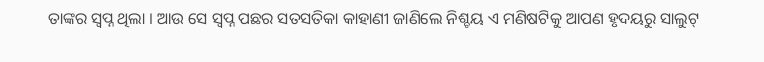ତାଙ୍କର ସ୍ୱପ୍ନ ଥିଲା । ଆଉ ସେ ସ୍ୱପ୍ନ ପଛର ସତସତିକା କାହାଣୀ ଜାଣିଲେ ନିଶ୍ଚୟ ଏ ମଣିଷଟିକୁ ଆପଣ ହୃଦୟରୁ ସାଲୁଟ୍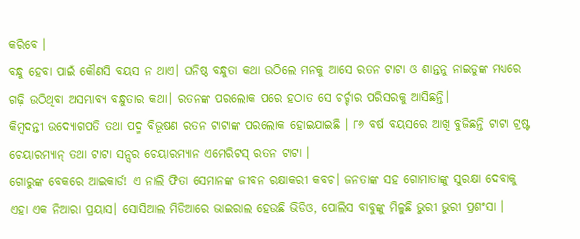କରିବେ ।
ବନ୍ଧୁ ହେବା ପାଇଁ କୌଣସି ବୟସ ନ ଥାଏ। ଘନିଷ୍ଠ ବନ୍ଧୁତା କଥା ଉଠିଲେ ମନକୁ ଆସେ ରତନ ଟାଟା ଓ ଶାନ୍ତନୁ ନାଇଡୁଙ୍କ ମଧ୍ୟରେ ଗଢ଼ି ଉଠିଥିବା ଅସମ୍ଭାବ୍ୟ ବନ୍ଧୁତାର କଥା। ରତନଙ୍କ ପରଲୋକ ପରେ ହଠାତ ସେ ଚର୍ଚ୍ଚାର ପରିସରକୁ ଆସିଛନ୍ତି।
କିମ୍ବଦନ୍ତୀ ଉଦ୍ୟୋଗପତି ତଥା ପଦ୍ମ ବିଭୂଷଣ ରତନ ଟାଟାଙ୍କ ପରଲୋକ ହୋଇଯାଇଛି । ୮୬ ବର୍ଷ ବୟସରେ ଆଖି ବୁଜିଛନ୍ତି ଟାଟା ଟ୍ରଷ୍ଟ ଚେୟାରମ୍ୟାନ୍ ତଥା ଟାଟା ସନ୍ସର ଚେୟାରମ୍ୟାନ ଏମେରିଟସ୍ ରତନ ଟାଟା ।
ଗୋରୁଙ୍କ ବେକରେ ଆଇକାର୍ଡ! ଏ ନାଲି ଫିତା ସେମାନଙ୍କ ଜୀବନ ରକ୍ଷାକରୀ କବଚ। ଜନତାଙ୍କ ସହ ଗୋମାତାଙ୍କୁ ସୁରକ୍ଷା ଦେବାକୁ ଏହା ଏକ ନିଆରା ପ୍ରୟାସ। ସୋସିଆଲ ମିଡିଆରେ ଭାଇରାଲ ହେଉଛି ଭିଡିଓ, ପୋଲିସ ବାବୁଙ୍କୁ ମିଳୁଛି ଭୁରୀ ଭୁରୀ ପ୍ରଶଂସା ।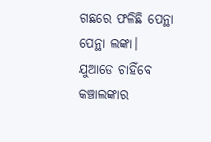ଗଛରେ ଫଳିଛି ପେନ୍ଥା ପେନ୍ଥା ଲଙ୍କା। ଯୁଆଡେ ଚାହିଁବେ କଞ୍ଚାଲଙ୍କାର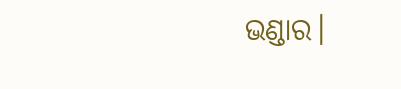ଭଣ୍ଡାର।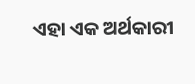ଏହା ଏକ ଅର୍ଥକାରୀ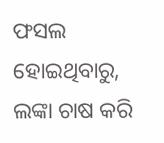ଫସଲ ହୋଇଥିବାରୁ, ଲଙ୍କା ଚାଷ କରି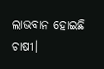ଲାଭବାନ ହୋଇଛି ଚାଷୀ।